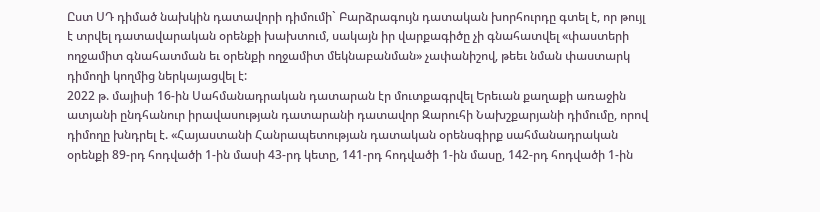Ըստ ՍԴ դիմած նախկին դատավորի դիմումի` Բարձրագույն դատական խորհուրդը գտել է, որ թույլ է տրվել դատավարական օրենքի խախտում, սակայն իր վարքագիծը չի գնահատվել «փաստերի ողջամիտ գնահատման եւ օրենքի ողջամիտ մեկնաբանման» չափանիշով, թեեւ նման փաստարկ դիմողի կողմից ներկայացվել է:
2022 թ. մայիսի 16-ին Սահմանադրական դատարան էր մուտքագրվել Երեւան քաղաքի առաջին ատյանի ընդհանուր իրավասության դատարանի դատավոր Զարուհի Նախշքարյանի դիմումը, որով դիմողը խնդրել է. «Հայաստանի Հանրապետության դատական օրենսգիրք սահմանադրական օրենքի 89-րդ հոդվածի 1-ին մասի 43-րդ կետը, 141-րդ հոդվածի 1-ին մասը, 142-րդ հոդվածի 1-ին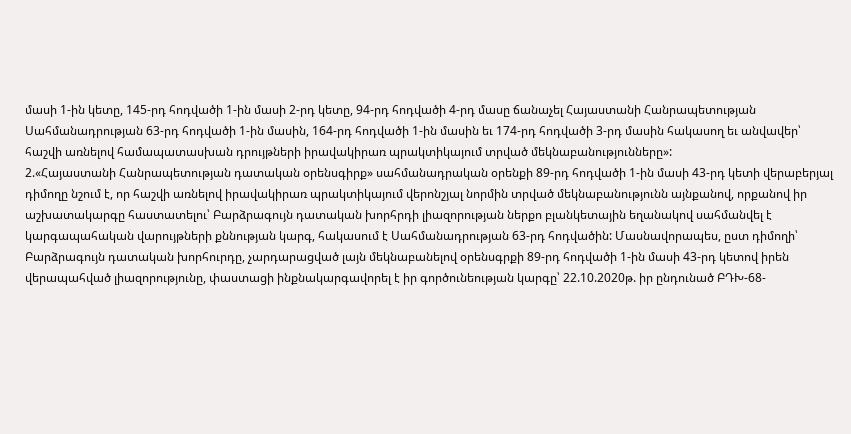մասի 1-ին կետը, 145-րդ հոդվածի 1-ին մասի 2-րդ կետը, 94-րդ հոդվածի 4-րդ մասը ճանաչել Հայաստանի Հանրապետության Սահմանադրության 63-րդ հոդվածի 1-ին մասին, 164-րդ հոդվածի 1-ին մասին եւ 174-րդ հոդվածի 3-րդ մասին հակասող եւ անվավեր՝ հաշվի առնելով համապատասխան դրույթների իրավակիրառ պրակտիկայում տրված մեկնաբանությունները»:
2.«Հայաստանի Հանրապետության դատական օրենսգիրք» սահմանադրական օրենքի 89-րդ հոդվածի 1-ին մասի 43-րդ կետի վերաբերյալ դիմողը նշում է, որ հաշվի առնելով իրավակիրառ պրակտիկայում վերոնշյալ նորմին տրված մեկնաբանությունն այնքանով, որքանով իր աշխատակարգը հաստատելու՝ Բարձրագույն դատական խորհրդի լիազորության ներքո բլանկետային եղանակով սահմանվել է կարգապահական վարույթների քննության կարգ, հակասում է Սահմանադրության 63-րդ հոդվածին: Մասնավորապես, ըստ դիմողի՝ Բարձրագույն դատական խորհուրդը, չարդարացված լայն մեկնաբանելով օրենսգրքի 89-րդ հոդվածի 1-ին մասի 43-րդ կետով իրեն վերապահված լիազորությունը, փաստացի ինքնակարգավորել է իր գործունեության կարգը՝ 22.10.2020թ. իր ընդունած ԲԴԽ-68-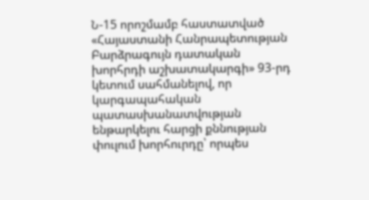Ն-15 որոշմամբ հաստատված «Հայաստանի Հանրապետության Բարձրագույն դատական խորհրդի աշխատակարգի» 93-րդ կետում սահմանելով, որ կարգապահական պատասխանատվության ենթարկելու հարցի քննության փուլում խորհուրդը՝ որպես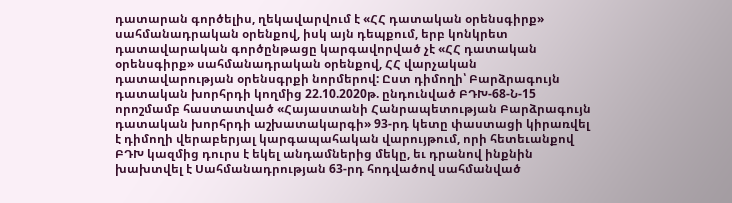դատարան գործելիս, ղեկավարվում է «ՀՀ դատական օրենսգիրք» սահմանադրական օրենքով, իսկ այն դեպքում, երբ կոնկրետ դատավարական գործընթացը կարգավորված չէ «ՀՀ դատական օրենսգիրք» սահմանադրական օրենքով, ՀՀ վարչական դատավարության օրենսգրքի նորմերով: Ըստ դիմողի՝ Բարձրագույն դատական խորհրդի կողմից 22.10.2020թ. ընդունված ԲԴԽ-68-Ն-15 որոշմամբ հաստատված «Հայաստանի Հանրապետության Բարձրագույն դատական խորհրդի աշխատակարգի» 93-րդ կետը փաստացի կիրառվել է դիմողի վերաբերյալ կարգապահական վարույթում, որի հետեւանքով ԲԴԽ կազմից դուրս է եկել անդամներից մեկը, եւ դրանով ինքնին խախտվել է Սահմանադրության 63-րդ հոդվածով սահմանված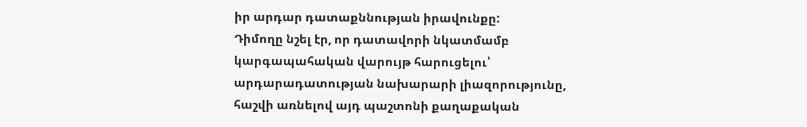իր արդար դատաքննության իրավունքը:
Դիմողը նշել էր, որ դատավորի նկատմամբ կարգապահական վարույթ հարուցելու՝ արդարադատության նախարարի լիազորությունը, հաշվի առնելով այդ պաշտոնի քաղաքական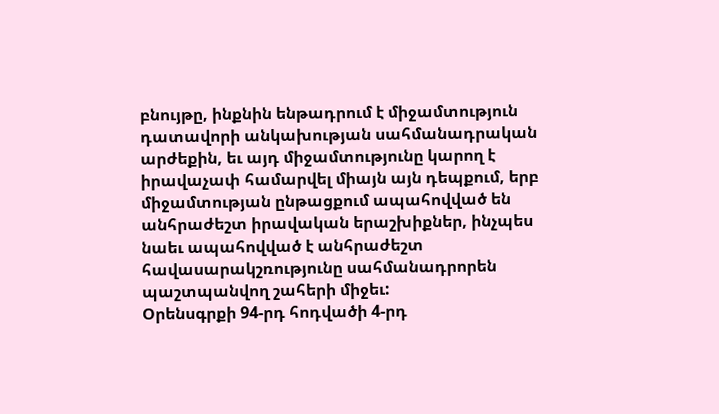բնույթը, ինքնին ենթադրում է միջամտություն դատավորի անկախության սահմանադրական արժեքին, եւ այդ միջամտությունը կարող է իրավաչափ համարվել միայն այն դեպքում, երբ միջամտության ընթացքում ապահովված են անհրաժեշտ իրավական երաշխիքներ, ինչպես նաեւ ապահովված է անհրաժեշտ հավասարակշռությունը սահմանադրորեն պաշտպանվող շահերի միջեւ:
Օրենսգրքի 94-րդ հոդվածի 4-րդ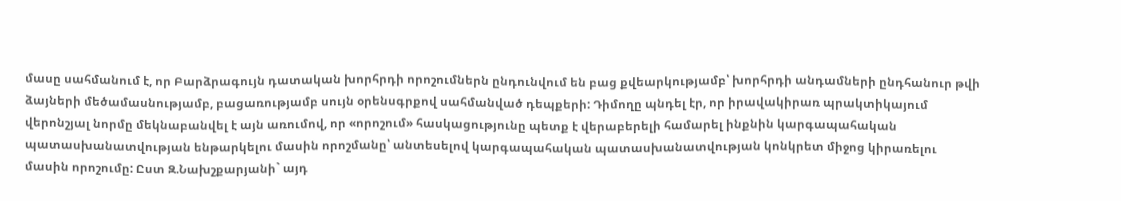մասը սահմանում է, որ Բարձրագույն դատական խորհրդի որոշումներն ընդունվում են բաց քվեարկությամբ՝ խորհրդի անդամների ընդհանուր թվի ձայների մեծամասնությամբ, բացառությամբ սույն օրենսգրքով սահմանված դեպքերի: Դիմողը պնդել էր, որ իրավակիրառ պրակտիկայում վերոնշյալ նորմը մեկնաբանվել է այն առումով, որ «որոշում» հասկացությունը պետք է վերաբերելի համարել ինքնին կարգապահական պատասխանատվության ենթարկելու մասին որոշմանը՝ անտեսելով կարգապահական պատասխանատվության կոնկրետ միջոց կիրառելու մասին որոշումը: Ըստ Զ.Նախշքարյանի` այդ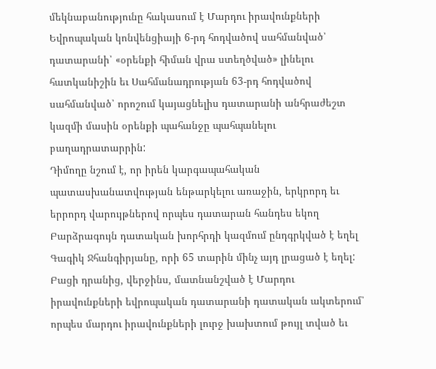մեկնաբանությունը հակասում է Մարդու իրավունքների Եվրոպական կոնվենցիայի 6-րդ հոդվածով սահմանված՝ դատարանի՝ «օրենքի հիման վրա ստեղծված» լինելու հատկանիշին եւ Սահմանադրության 63-րդ հոդվածով սահմանված՝ որոշում կայացնելիս դատարանի անհրաժեշտ կազմի մասին օրենքի պահանջը պահպանելու բաղադրատարրին:
Դիմողը նշում է, որ իրեն կարգապահական պատասխանատվության ենթարկելու առաջին, երկրորդ եւ երրորդ վարույթներով որպես դատարան հանդես եկող Բարձրագույն դատական խորհրդի կազմում ընդգրկված է եղել Գագիկ Ջհանգիրյանը, որի 65 տարին մինչ այդ լրացած է եղել: Բացի դրանից, վերջինս, մատնանշված է Մարդու իրավունքների եվրոպական դատարանի դատական ակտերում՝ որպես մարդու իրավունքների լուրջ խախտում թույլ տված եւ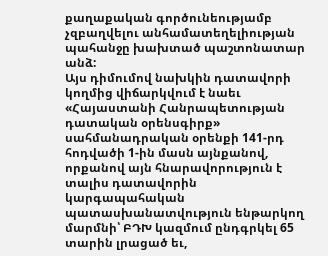քաղաքական գործունեությամբ չզբաղվելու անհամատեղելիության պահանջը խախտած պաշտոնատար անձ:
Այս դիմումով նախկին դատավորի կողմից վիճարկվում է նաեւ «Հայաստանի Հանրապետության դատական օրենսգիրք» սահմանադրական օրենքի 141-րդ հոդվածի 1-ին մասն այնքանով, որքանով այն հնարավորություն է տալիս դատավորին կարգապահական պատասխանատվություն ենթարկող մարմնի՝ ԲԴԽ կազմում ընդգրկել 65 տարին լրացած եւ,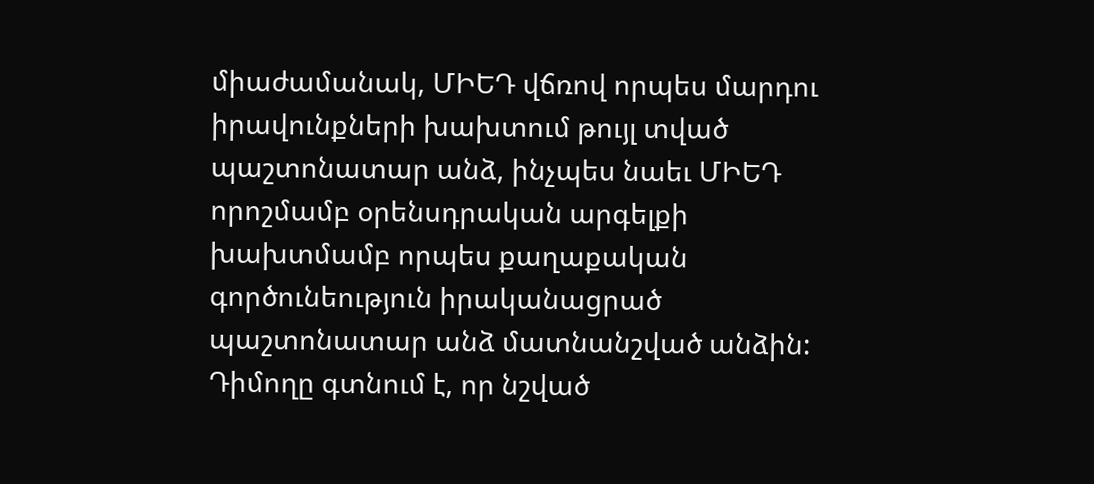միաժամանակ, ՄԻԵԴ վճռով որպես մարդու իրավունքների խախտում թույլ տված պաշտոնատար անձ, ինչպես նաեւ ՄԻԵԴ որոշմամբ օրենսդրական արգելքի խախտմամբ որպես քաղաքական գործունեություն իրականացրած պաշտոնատար անձ մատնանշված անձին: Դիմողը գտնում է, որ նշված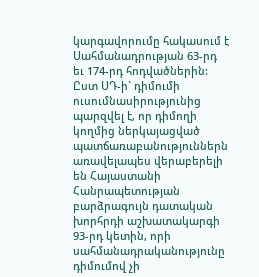կարգավորումը հակասում է Սահմանադրության 63-րդ եւ 174-րդ հոդվածներին:
Ըստ ՍԴ-ի` դիմումի ուսումնասիրությունից պարզվել է, որ դիմողի կողմից ներկայացված պատճառաբանություններն առավելապես վերաբերելի են Հայաստանի Հանրապետության բարձրագույն դատական խորհրդի աշխատակարգի 93-րդ կետին, որի սահմանադրականությունը դիմումով չի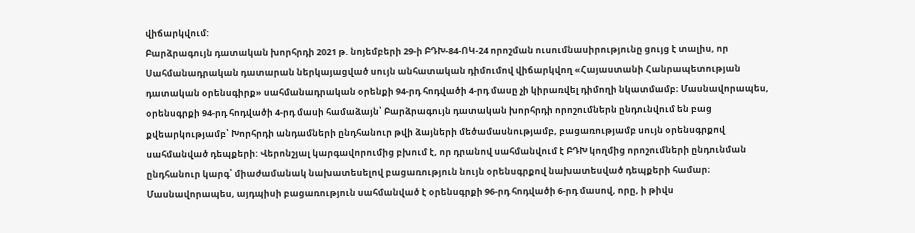վիճարկվում:
Բարձրագույն դատական խորհրդի 2021 թ. նոյեմբերի 29-ի ԲԴԽ-84-ՈԿ-24 որոշման ուսումնասիրությունը ցույց է տալիս, որ Սահմանադրական դատարան ներկայացված սույն անհատական դիմումով վիճարկվող «Հայաստանի Հանրապետության դատական օրենսգիրք» սահմանադրական օրենքի 94-րդ հոդվածի 4-րդ մասը չի կիրառվել դիմողի նկատմամբ։ Մասնավորապես, օրենսգրքի 94-րդ հոդվածի 4-րդ մասի համաձայն՝ Բարձրագույն դատական խորհրդի որոշումներն ընդունվում են բաց քվեարկությամբ՝ Խորհրդի անդամների ընդհանուր թվի ձայների մեծամասնությամբ, բացառությամբ սույն օրենսգրքով սահմանված դեպքերի: Վերոնշյալ կարգավորումից բխում է, որ դրանով սահմանվում է ԲԴԽ կողմից որոշումների ընդունման ընդհանուր կարգ՝ միաժամանակ նախատեսելով բացառություն նույն օրենսգրքով նախատեսված դեպքերի համար։ Մասնավորապես, այդպիսի բացառություն սահմանված է օրենսգրքի 96-րդ հոդվածի 6-րդ մասով, որը, ի թիվս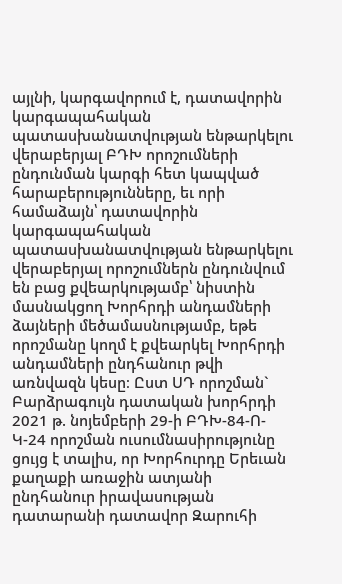այլնի, կարգավորում է, դատավորին կարգապահական պատասխանատվության ենթարկելու վերաբերյալ ԲԴԽ որոշումների ընդունման կարգի հետ կապված հարաբերությունները, եւ որի համաձայն՝ դատավորին կարգապահական պատասխանատվության ենթարկելու վերաբերյալ որոշումներն ընդունվում են բաց քվեարկությամբ՝ նիստին մասնակցող Խորհրդի անդամների ձայների մեծամասնությամբ, եթե որոշմանը կողմ է քվեարկել Խորհրդի անդամների ընդհանուր թվի առնվազն կեսը։ Ըստ ՍԴ որոշման` Բարձրագույն դատական խորհրդի 2021 թ. նոյեմբերի 29-ի ԲԴԽ-84-Ո-Կ-24 որոշման ուսումնասիրությունը ցույց է տալիս, որ Խորհուրդը Երեւան քաղաքի առաջին ատյանի ընդհանուր իրավասության դատարանի դատավոր Զարուհի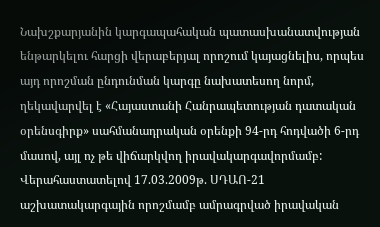Նախշքարյանին կարգապահական պատասխանատվության ենթարկելու հարցի վերաբերյալ որոշում կայացնելիս, որպես այդ որոշման ընդունման կարգը նախատեսող նորմ, ղեկավարվել է «Հայաստանի Հանրապետության դատական օրենսգիրք» սահմանադրական օրենքի 94-րդ հոդվածի 6-րդ մասով, այլ ոչ թե վիճարկվող իրավակարգավորմամբ:
Վերահաստատելով 17.03.2009թ. ՍԴԱՈ-21 աշխատակարգային որոշմամբ ամրագրված իրավական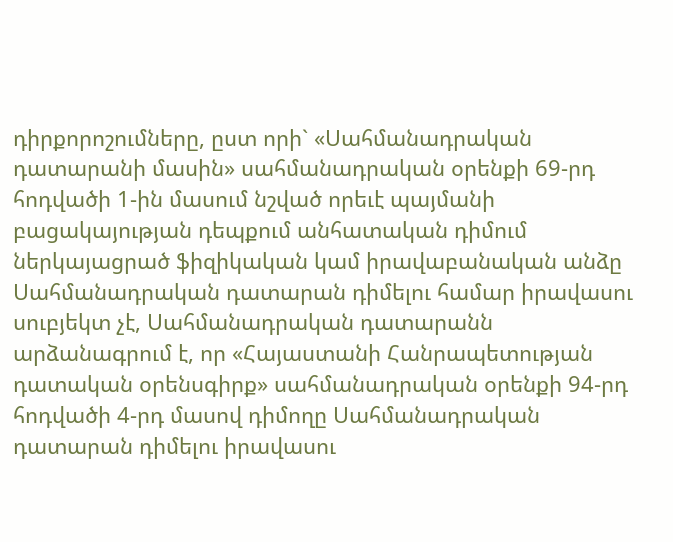դիրքորոշումները, ըստ որի` «Սահմանադրական դատարանի մասին» սահմանադրական օրենքի 69-րդ հոդվածի 1-ին մասում նշված որեւէ պայմանի բացակայության դեպքում անհատական դիմում ներկայացրած ֆիզիկական կամ իրավաբանական անձը Սահմանադրական դատարան դիմելու համար իրավասու սուբյեկտ չէ, Սահմանադրական դատարանն արձանագրում է, որ «Հայաստանի Հանրապետության դատական օրենսգիրք» սահմանադրական օրենքի 94-րդ հոդվածի 4-րդ մասով դիմողը Սահմանադրական դատարան դիմելու իրավասու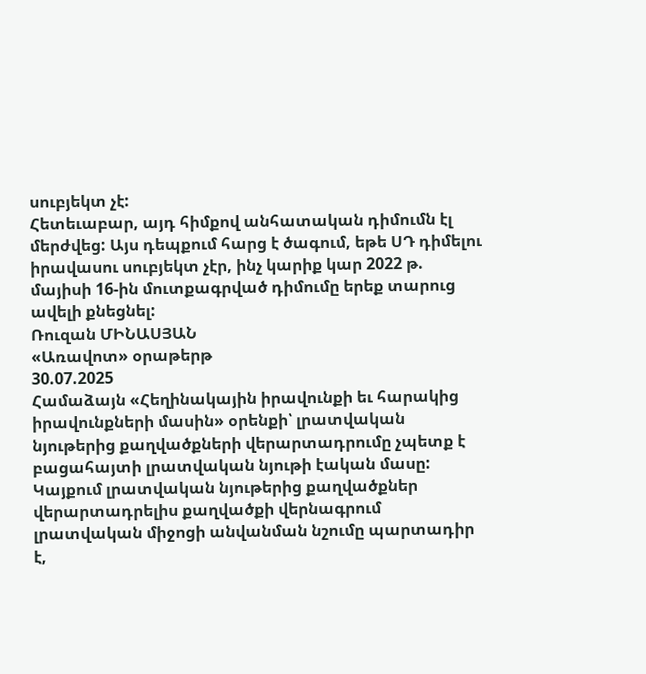սուբյեկտ չէ:
Հետեւաբար, այդ հիմքով անհատական դիմումն էլ մերժվեց: Այս դեպքում հարց է ծագում, եթե ՍԴ դիմելու իրավասու սուբյեկտ չէր, ինչ կարիք կար 2022 թ. մայիսի 16-ին մուտքագրված դիմումը երեք տարուց ավելի քնեցնել:
Ռուզան ՄԻՆԱՍՅԱՆ
«Առավոտ» օրաթերթ
30.07.2025
Համաձայն «Հեղինակային իրավունքի եւ հարակից իրավունքների մասին» օրենքի՝ լրատվական նյութերից քաղվածքների վերարտադրումը չպետք է բացահայտի լրատվական նյութի էական մասը: Կայքում լրատվական նյութերից քաղվածքներ վերարտադրելիս քաղվածքի վերնագրում լրատվական միջոցի անվանման նշումը պարտադիր է,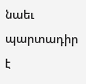նաեւ պարտադիր է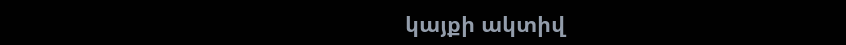կայքի ակտիվ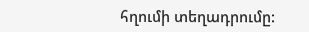հղումի տեղադրումը: